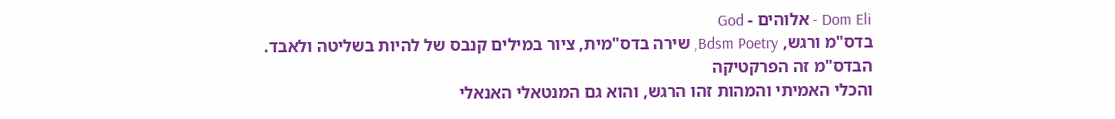Dom Eli - אלוהים - God
בדס"מ ורגש, Bdsm Poetry, שירה בדס"מית, ציור במילים קנבס של להיות בשליטה ולאבד.
הבדס"מ זה הפרקטיקה
והכלי האמיתי והמהות זהו הרגש, והוא גם המנטאלי האנאלי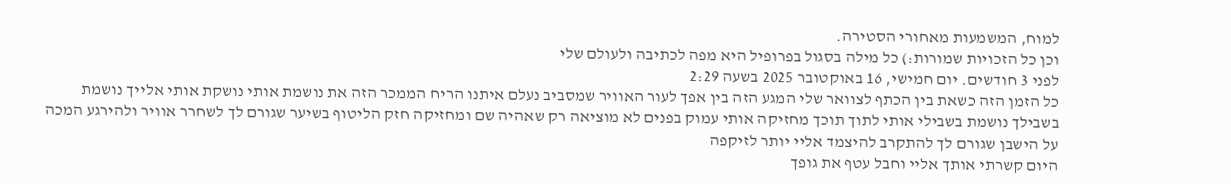למוח, המשמעות מאחורי הסטירה.
וכן כל הזכויות שמורות:) כל מילה בסגול בפרופיל היא מפה לכתיבה ולעולם שלי
לפני 3 חודשים. יום חמישי, 16 באוקטובר 2025 בשעה 2:29
כל הזמן הזה כשאת בין הכתף לצוואר שלי המגע הזה בין אפך לעור האוויר שמסביב נעלם איתנו הריח הממכר הזה את נושמת אותי נושקת אותי אלייך נושמת בשבילך נושמת בשבילי אותי לתוך תוכך מחזיקה אותי עמוק בפנים לא מוציאה רק שאהיה שם ומחזיקה חזק הליטוף בשיער שגורם לך לשחרר אוויר ולהירגע המכה על הישבן שגורם לך להתקרב להיצמד אליי יותר לזיקפה
היום קשרתי אותך אליי וחבל עטף את גופך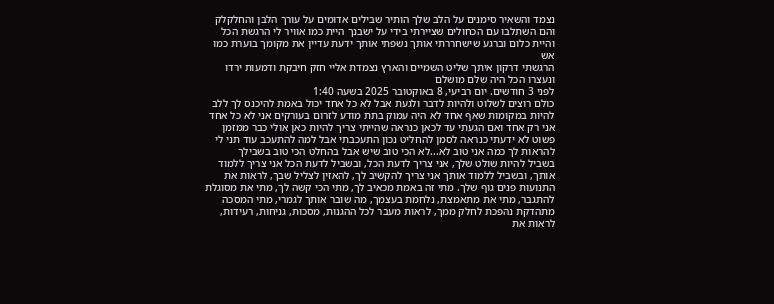נצמד והשאיר סימנים על הלב שלך הותיר שבילים אדומים על עורך הלבן והחלקלק והם השתלבו עם הכחולים שציירתי בידי על ישבנך היית כמו אוויר לי הרגשת הכל והיית כלום וברגע שישחררתי אותך נשפתי אותך ידעת עדיין את מקומך בוערת כמו אש
הרגשתי דרקון איתך שליט השמיים והארץ נצמדת אליי חזק חיבקת ודמעות ירדו ונעצרו הכל היה שלם מושלם
לפני 3 חודשים. יום רביעי, 8 באוקטובר 2025 בשעה 1:40
כולם רוצים לשלוט ולהיות לדבר ולגעת אבל לא כל אחד יכול באמת להיכנס לך ללב להיות במקומות שאף אחד לא היה עמוק בתת מודע לזרום בעורקים אני לא כל אחד אני רק אחד ואם הגעתי עד לכאן כנראה שהייתי צריך להיות כאן אולי כבר ממזמן פשוט לא ידעתי כנראה לסמן להחליט נכון התעכבתי אבל למה להתעכב עוד תני לי להראות לך כמה אני טוב לא...לא הכי טוב שיש אבל בהחלט הכי טוב בשבילך
בשביל להיות שולט שלך, אני צריך לדעת הכל, ובשביל לדעת הכל אני צריך ללמוד אותך, ובשביל ללמוד אותך אני צריך להקשיב לך, להאזין לצליל שבך, לראות את התנועות פנים גוף שלך. מתי זה באמת מכאיב לך, מתי הכי קשה לך, מתי את מסוגלת להתגבר, מתי את מתאמצת, נלחמת בעצמך, מה שובר אותך לגמרי, מתי המסכה מתהדקת נהפכת לחלק ממך, לראות מעבר לכל ההגנות, מסכות, גניחות, רעידות, לראות את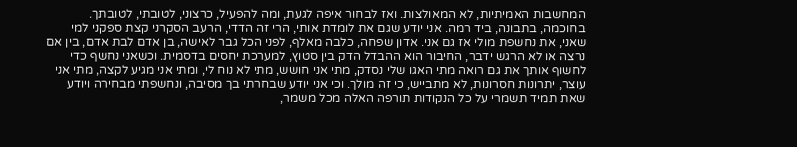המחשבות האמיתיות, לא המאולצות. ואז לבחור איפה לגעת, ומה להפעיל, כרצוני, לטובתי, לטובתך. בחוכמה, בתבונה, ביד רמה. אני יודע שגם את לומדת אותי, הרי זה הדדי, הרעב הסקרני קצת ספקני למי שאני, את נחשפת מולי אז גם אני. אדון שפחה, כלבה מאלף, לפני הכל גבר לאישה, בן אדם לבת אדם, בין אם נרצה או לא הרגש ידבר, החיבור הוא ההבדל הדק בין סטוץ, למערכת יחסים בדסמית. וכשאני נחשף כדי לחשוף אותך את גם רואה מתי האגו שלי נסדק, מתי אני חושש, מתי לא נוח לי, ומתי אני מגיע לקצה, מתי אני עוצר, יתרונות חסרונות, לא מתבייש, כי זה מולך. וכי אני יודע שבחרתי בך מסיבה, ונחשפתי מבחירה ויודע שאת תמיד תשמרי על כל הנקודות תורפה האלה מכל משמר,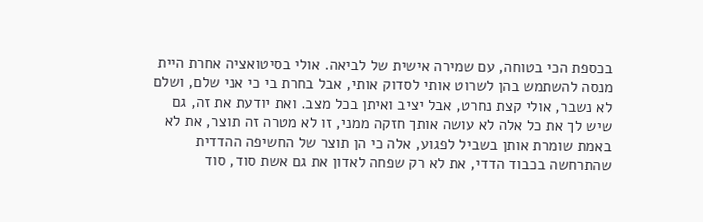בכספת הכי בטוחה, עם שמירה אישית של לביאה. אולי בסיטואציה אחרת היית מנסה להשתמש בהן לשרוט אותי לסדוק אותי, אבל בחרת בי כי אני שלם, ושלם לא נשבר, אולי קצת נחרט, אבל יציב ואיתן בכל מצב. ואת יודעת את זה, גם שיש לך את כל אלה לא עושה אותך חזקה ממני, זו לא מטרה זה תוצר, את לא באמת שומרת אותן בשביל לפגוע, אלה כי הן תוצר של החשיפה ההדדית שהתרחשה בכבוד הדדי, את לא רק שפחה לאדון את גם אשת סוד, סוד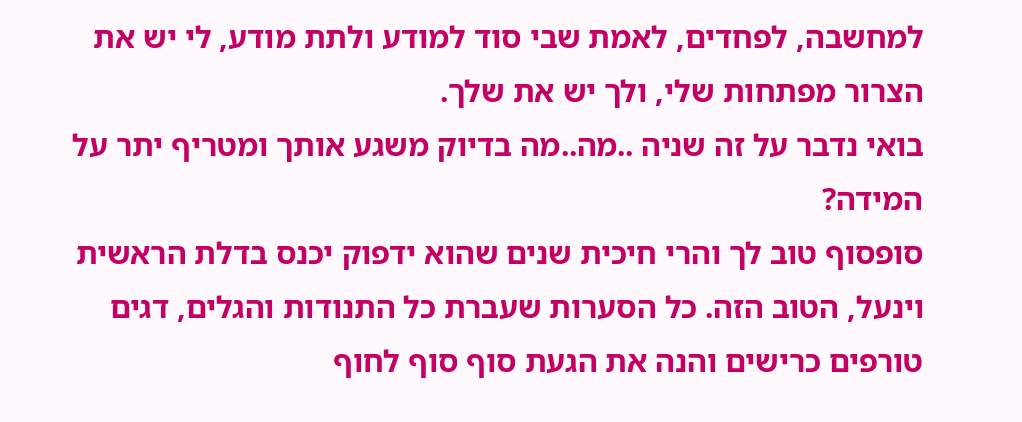למחשבה, לפחדים, לאמת שבי סוד למודע ולתת מודע, לי יש את הצרור מפתחות שלי, ולך יש את שלך.
בואי נדבר על זה שניה ..מה..מה בדיוק משגע אותך ומטריף יתר על המידה?
סופסוף טוב לך והרי חיכית שנים שהוא ידפוק יכנס בדלת הראשית וינעל, הטוב הזה. כל הסערות שעברת כל התנודות והגלים, דגים טורפים כרישים והנה את הגעת סוף סוף לחוף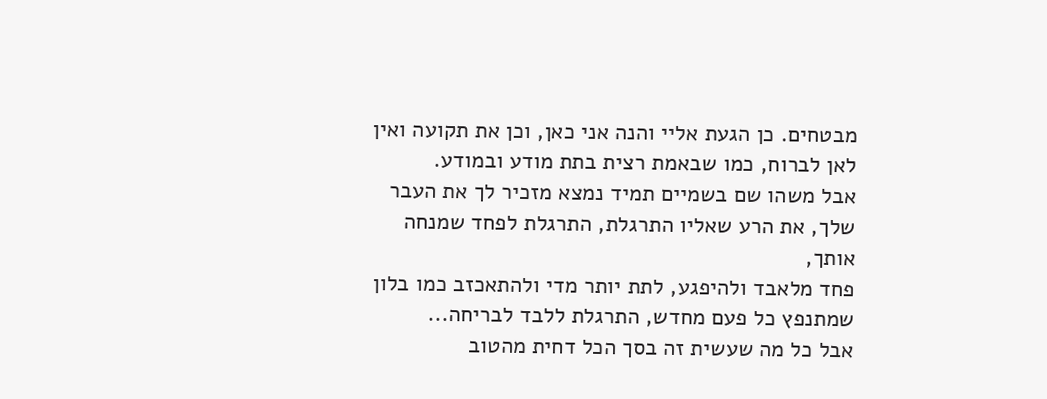מבטחים. כן הגעת אליי והנה אני כאן, וכן את תקועה ואין לאן לברוח, כמו שבאמת רצית בתת מודע ובמודע.
אבל משהו שם בשמיים תמיד נמצא מזכיר לך את העבר שלך, את הרע שאליו התרגלת, התרגלת לפחד שמנחה אותך,
פחד מלאבד ולהיפגע, לתת יותר מדי ולהתאכזב כמו בלון שמתנפץ כל פעם מחדש, התרגלת ללבד לבריחה...
אבל כל מה שעשית זה בסך הכל דחית מהטוב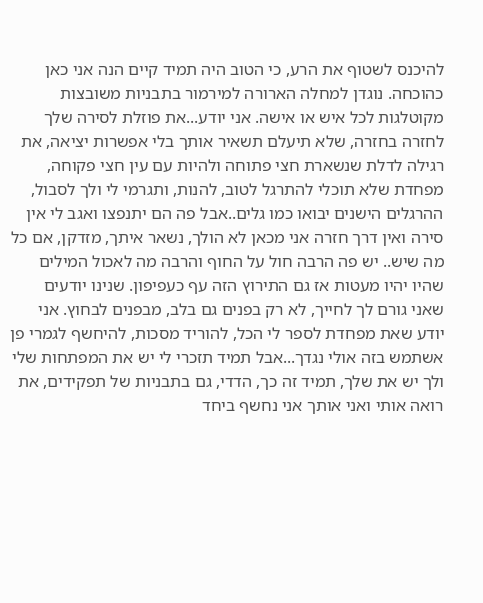להיכנס לשטוף את הרע, כי הטוב היה תמיד קיים הנה אני כאן כהוכחה. נוגדן למחלה הארורה למירמור בתבניות משובצות מקוטלגות לכל איש או אישה. אני יודע...את פוזלת לסירה שלך לחזרה בחזרה, שלא תיעלם תשאיר אותך בלי אפשרות יציאה, את רגילה לדלת שנשארת חצי פתוחה ולהיות עם עין חצי פקוחה, מפחדת שלא תוכלי להתרגל לטוב, להנות, ותגרמי לי ולך לסבול, ההרגלים הישנים יבואו כמו גלים..אבל פה הם יתנפצו ואגב לי אין סירה ואין דרך חזרה אני מכאן לא הולך, נשאר איתך, מזדקן, אם כל מה שיש.. יש פה הרבה חול על החוף והרבה מה לאכול המילים שהיו יהיו מעטות אז גם התירוץ הזה עף כעפיפון. שנינו יודעים שאני גורם לך לחייך, לא רק בפנים גם בלב, מבפנים לבחוץ. אני יודע שאת מפחדת לספר לי הכל, להוריד מסכות, להיחשף לגמרי פן אשתמש בזה אולי נגדך...אבל תמיד תזכרי לי יש את המפתחות שלי ולך יש את שלך, תמיד זה כך, הדדי, גם בתבניות של תפקידים, את רואה אותי ואני אותך אני נחשף ביחד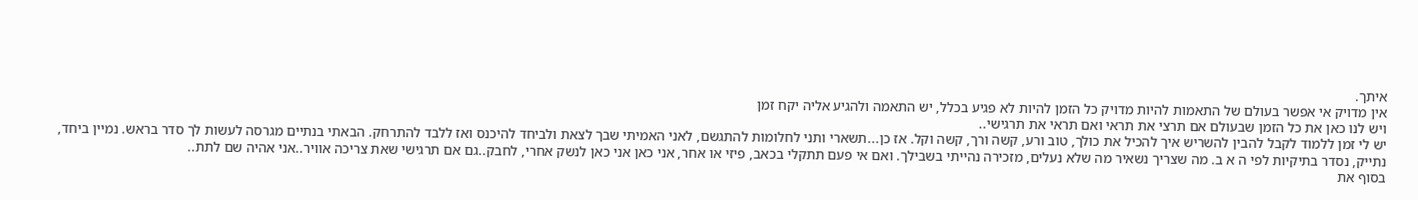איתך.
אין מדויק אי אפשר בעולם של התאמות להיות מדויק כל הזמן להיות לא פגיע בכלל, יש התאמה ולהגיע אליה יקח זמן
ויש לנו כאן את כל הזמן שבעולם אם תרצי את תראי ואם תראי את תרגישי..
יש לי זמן ללמוד לקבל להבין להשריש איך להכיל את כולך, טוב ורע, קשה ורך, קשה וקל. אז כן...תשארי ותני לחלומות להתגשם, לאני האמיתי שבך לצאת ולביחד להיכנס ואז ללבד להתרחק. הבאתי בנתיים מגרסה לעשות לך סדר בראש. נמיין ביחד, נתייק, נסדר בתיקיות לפי ה א ב. מה שצריך נשאיר מה שלא נעלים, מזכירה נהייתי בשבילך. ואם אי פעם תתקלי בכאב, פיזי או אחר, אני כאן אני כאן לנשק אחרי, לחבק..גם אם תרגישי שאת צריכה אוויר..אני אהיה שם לתת..
בסוף את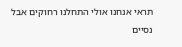תראי אנחנו אולי התחלנו רחוקים אבל נסיים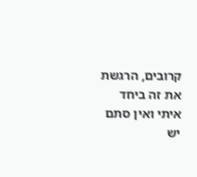קרובים, הרגשת את זה ביחד איתי ואין סתם יש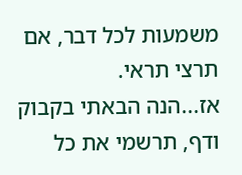משמעות לכל דבר, אם תרצי תראי.
אז...הנה הבאתי בקבוק ודף, תרשמי את כל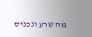מה שרע ונכניס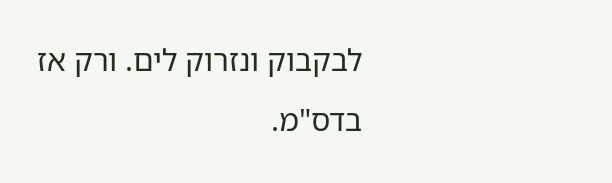לבקבוק ונזרוק לים. ורק אז בדס"מ.